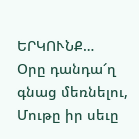ԵՐԿՈՒՆՔ…
Օրը դանդա՜ղ գնաց մեռնելու,
Մութը իր սեւը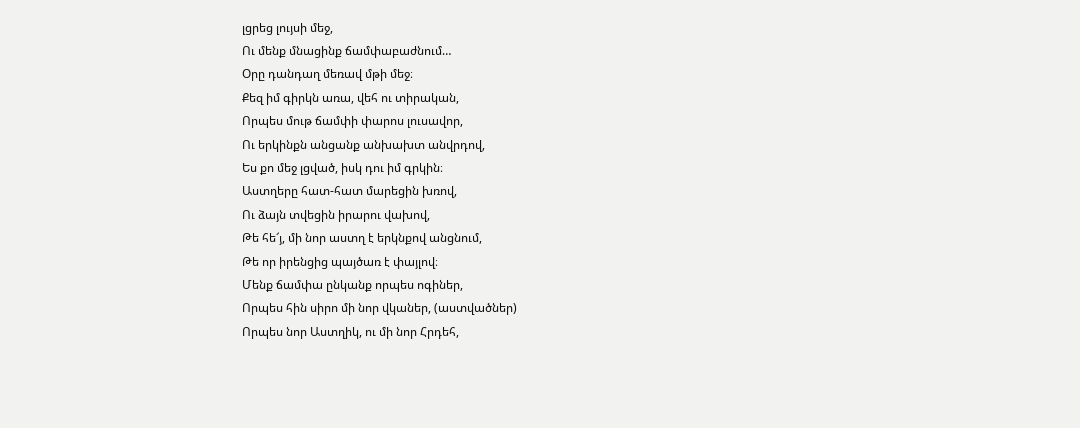լցրեց լույսի մեջ,
Ու մենք մնացինք ճամփաբաժնում…
Օրը դանդաղ մեռավ մթի մեջ։
Քեզ իմ գիրկն առա, վեհ ու տիրական,
Որպես մութ ճամփի փարոս լուսավոր,
Ու երկինքն անցանք անխախտ անվրդով,
Ես քո մեջ լցված, իսկ դու իմ գրկին։
Աստղերը հատ-հատ մարեցին խռով,
Ու ձայն տվեցին իրարու վախով,
Թե հե՜յ, մի նոր աստղ է երկնքով անցնում,
Թե որ իրենցից պայծառ է փայլով։
Մենք ճամփա ընկանք որպես ոգիներ,
Որպես հին սիրո մի նոր վկաներ, (աստվածներ)
Որպես նոր Աստղիկ, ու մի նոր Հրդեհ,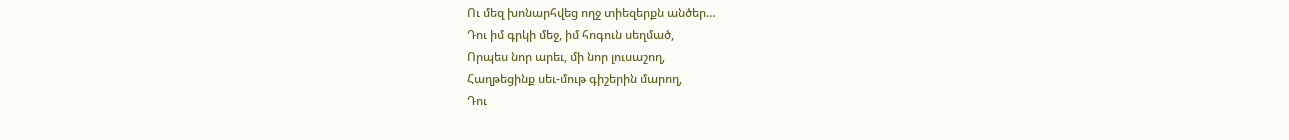Ու մեզ խոնարհվեց ողջ տիեզերքն անծեր…
Դու իմ գրկի մեջ, իմ հոգուն սեղմած,
Որպես նոր արեւ, մի նոր լուսաշող,
Հաղթեցինք սեւ-մութ գիշերին մարող,
Դու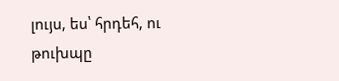լույս, ես՝ հրդեհ, ու թուխպը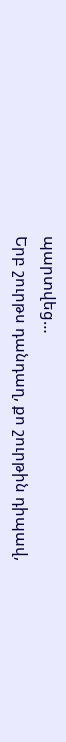պարտվեց…
Երբ շուրթս դանդաղ, քո շուրթին դիպավ,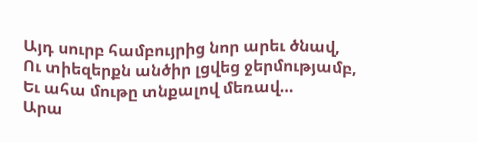Այդ սուրբ համբույրից նոր արեւ ծնավ,
Ու տիեզերքն անծիր լցվեց ջերմությամբ,
Եւ ահա մութը տնքալով մեռավ…
Արա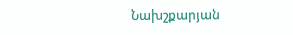Նախշքարյան